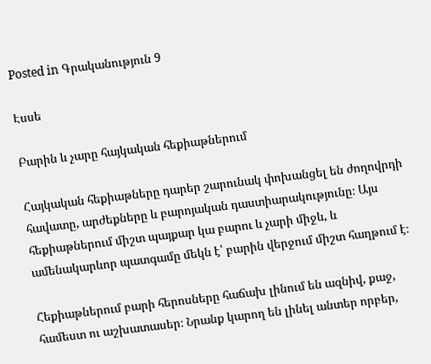Posted in Գրականություն 9

Էսսե

Բարին և չարը հայկական հեքիաթներում

Հայկական հեքիաթները դարեր շարունակ փոխանցել են ժողովրդի հավատը, արժեքները և բարոյական դաստիարակությունը։ Այս հեքիաթներում միշտ պայքար կա բարու և չարի միջև, և ամենակարևոր պատգամը մեկն է՝ բարին վերջում միշտ հաղթում է։

Հեքիաթներում բարի հերոսները հաճախ լինում են ազնիվ, քաջ, համեստ ու աշխատասեր։ Նրանք կարող են լինել անտեր որբեր,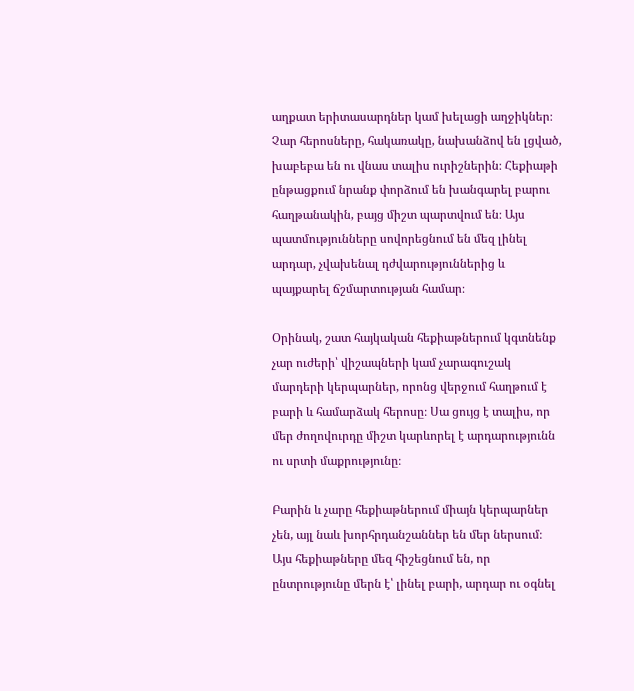աղքատ երիտասարդներ կամ խելացի աղջիկներ։ Չար հերոսները, հակառակը, նախանձով են լցված, խաբեբա են ու վնաս տալիս ուրիշներին։ Հեքիաթի ընթացքում նրանք փորձում են խանգարել բարու հաղթանակին, բայց միշտ պարտվում են։ Այս պատմությունները սովորեցնում են մեզ լինել արդար, չվախենալ դժվարություններից և պայքարել ճշմարտության համար։

Օրինակ, շատ հայկական հեքիաթներում կգտնենք չար ուժերի՝ վիշապների կամ չարագուշակ մարդերի կերպարներ, որոնց վերջում հաղթում է բարի և համարձակ հերոսը։ Սա ցույց է տալիս, որ մեր ժողովուրդը միշտ կարևորել է արդարությունն ու սրտի մաքրությունը։

Բարին և չարը հեքիաթներում միայն կերպարներ չեն, այլ նաև խորհրդանշաններ են մեր ներսում։ Այս հեքիաթները մեզ հիշեցնում են, որ ընտրությունը մերն է՝ լինել բարի, արդար ու օգնել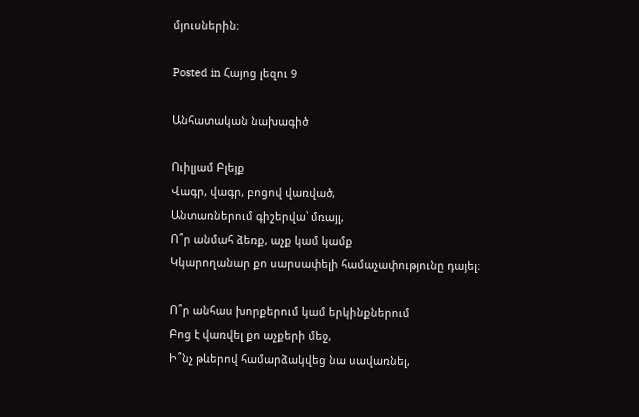մյուսներին։

Posted in Հայոց լեզու 9

Անհատական նախագիծ

Ուիլյամ Բլեյք
Վագր, վագր, բոցով վառված,
Անտառներում գիշերվա՝ մռայլ,
Ո՞ր անմահ ձեռք, աչք կամ կամք
Կկարողանար քո սարսափելի համաչափությունը դայել։

Ո՞ր անհաս խորքերում կամ երկինքներում
Բոց է վառվել քո աչքերի մեջ,
Ի՞նչ թևերով համարձակվեց նա սավառնել,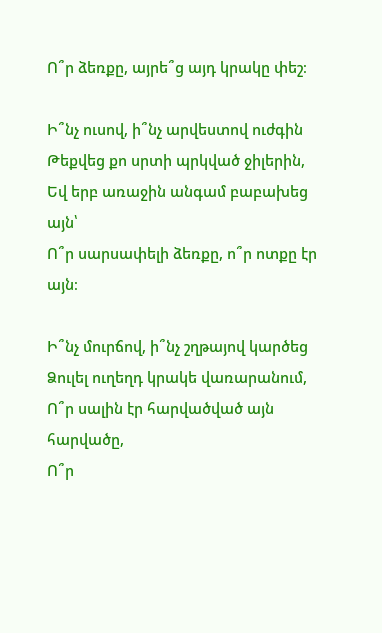Ո՞ր ձեռքը, այրե՞ց այդ կրակը փեշ։

Ի՞նչ ուսով, ի՞նչ արվեստով ուժգին
Թեքվեց քո սրտի պրկված ջիլերին,
Եվ երբ առաջին անգամ բաբախեց այն՝
Ո՞ր սարսափելի ձեռքը, ո՞ր ոտքը էր այն։

Ի՞նչ մուրճով, ի՞նչ շղթայով կարծեց
Ձուլել ուղեղդ կրակե վառարանում,
Ո՞ր սալին էր հարվածված այն հարվածը,
Ո՞ր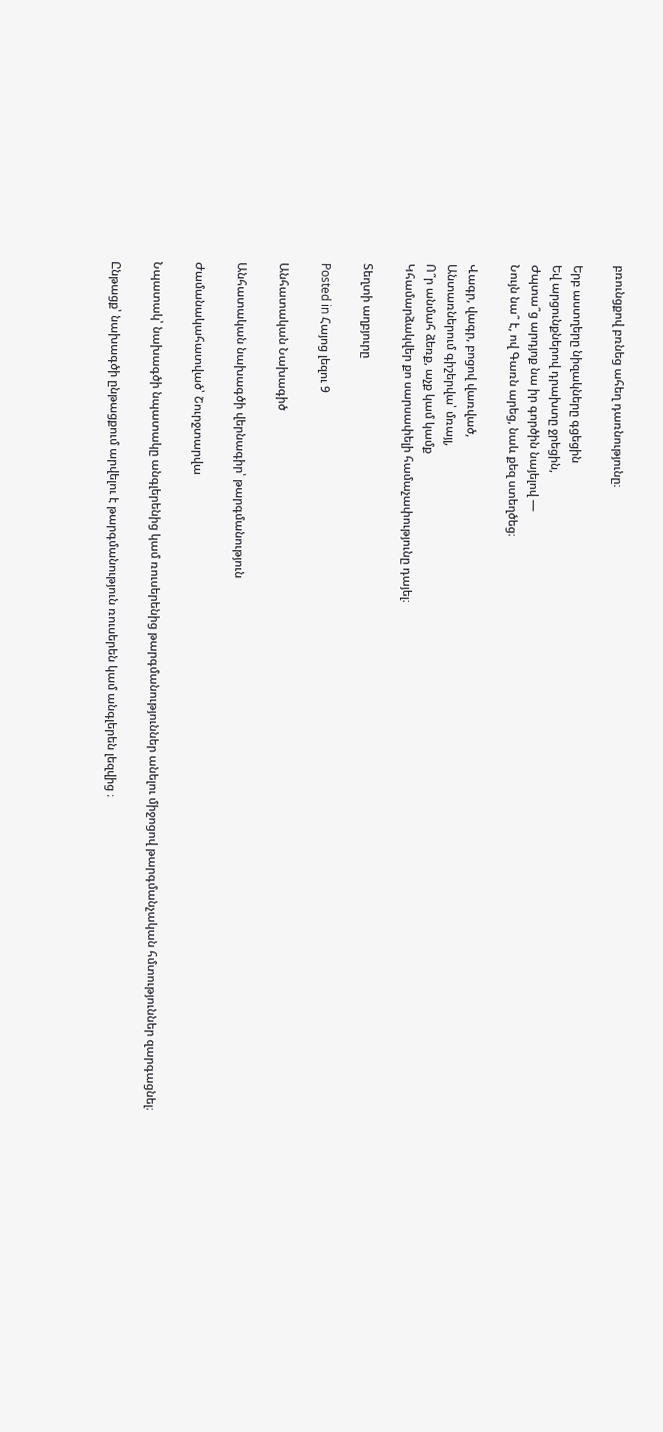բռունցքով բռնեց ահեղ դառնությունը։

Երբ աստղերը նիզակները գցեցին
Եվ արցունքներով դրախտը ջրեցին,
Ժպտա՞ց արդյոք նա իր գործին նայելով —
Նույն նա՞ է, ով Գառն արեց, նաև քեզ ստեղծեց։

Վագր, վագր, բոցով վառված,
Անտառներում գիշերվա՝ մռայլ,
Ո՞ր անմահ ձեռք, աչք կամ կամք
Կհամարձակվեր քո սարսափելի համաչափությունը դայել։

Տեղտի աղբյուրը

Posted in Հայոց լեզու 9

Անհատական Նախագիծ

Անհատական նախագծի վերնագիր՝ թարգմանություն

Ժամանակահատված՝ Շուրջտարվա

Նպատակ՝ նախագծի նպատակը անգլերենից կամ ռուսերենից թարգմանություններ անելու միջոցով թարգմանչական հմտություններ զարգացնել։

Ընթացք՝ նախագծի ընթացքում արվելու է թարգմանություն ռուսերեն կամ անգլերեն լեզվից ։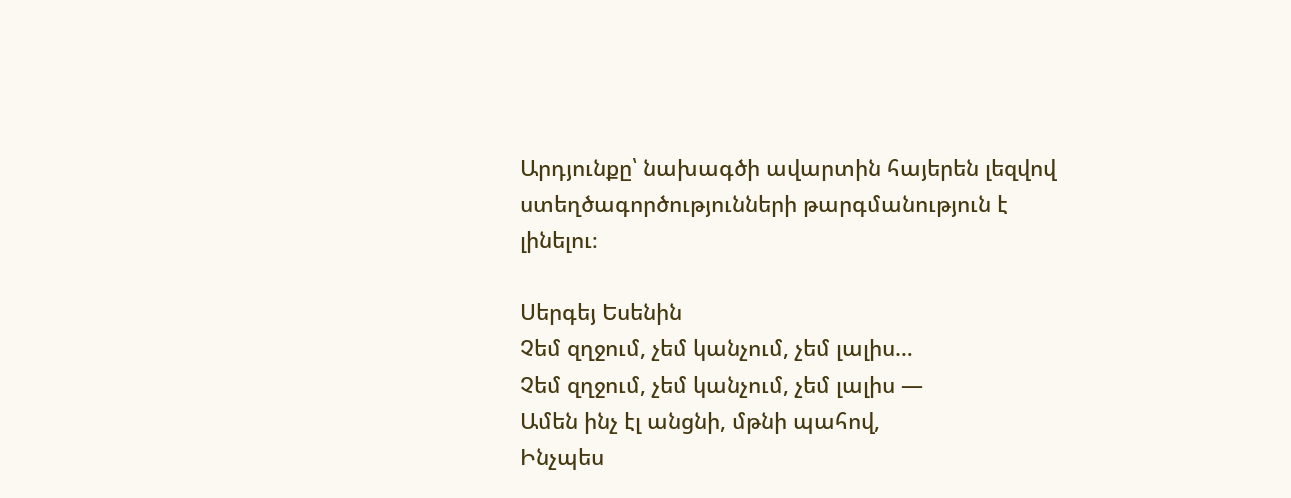Արդյունքը՝ նախագծի ավարտին հայերեն լեզվով ստեղծագործությունների թարգմանություն է լինելու։

Սերգեյ Եսենին
Չեմ զղջում, չեմ կանչում, չեմ լալիս…
Չեմ զղջում, չեմ կանչում, չեմ լալիս —
Ամեն ինչ էլ անցնի, մթնի պահով,
Ինչպես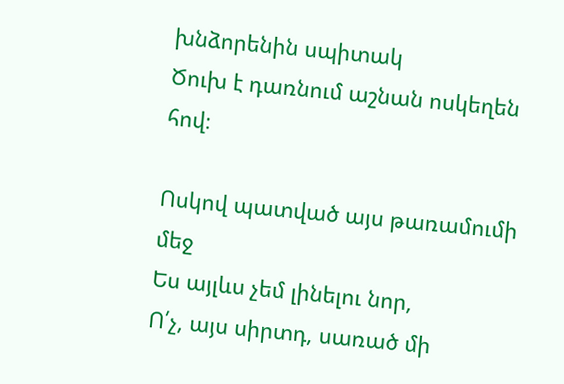խնձորենին սպիտակ
Ծուխ է դառնում աշնան ոսկեղեն հով։

Ոսկով պատված այս թառամումի մեջ
Ես այլևս չեմ լինելու նոր,
Ո՛չ, այս սիրտդ, սառած մի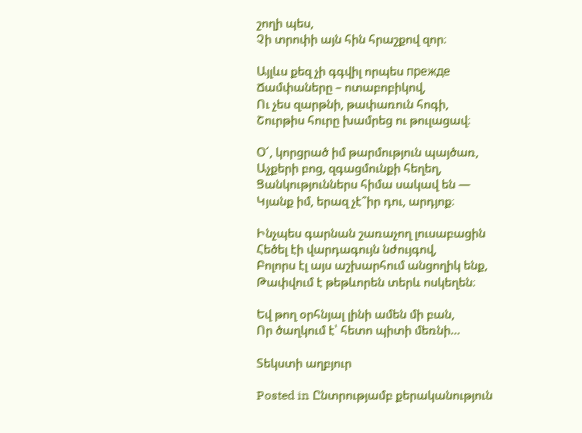շողի պես,
Չի տրոփի այն հին հրաշքով զոր։

Այլևս քեզ չի գգվիլ որպես прежде
Ճամփաները – ոտաբոբիկով,
Ու չես զարթնի, թափառուն հոգի,
Շուրթիս հուրը խամրեց ու թուլացավ։

Օ՜, կորցրած իմ թարմություն պայծառ,
Աչքերի բոց, զգացմունքի հեղեղ,
Ցանկություններս հիմա սակավ են —
Կյանք իմ, երազ չէ՞իր դու, արդյոք։

Ինչպես գարնան շառաչող լուսաբացին
Հեծել էի վարդագույն նժույգով,
Բոլորս էլ այս աշխարհում անցողիկ ենք,
Թափվում է թեթևորեն տերև ոսկեղեն։

Եվ թող օրհնյալ լինի ամեն մի բան,
Որ ծաղկում է՝ հետո պիտի մեռնի…

Տեկստի աղբյուր

Posted in Ընտրությամբ քերականություն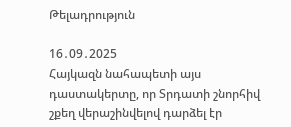Թելադրություն

16․09․2025
Հայկազն նահապետի այս դաստակերտը, որ Տրդատի շնորհիվ շքեղ վերաշինվելով դարձել էր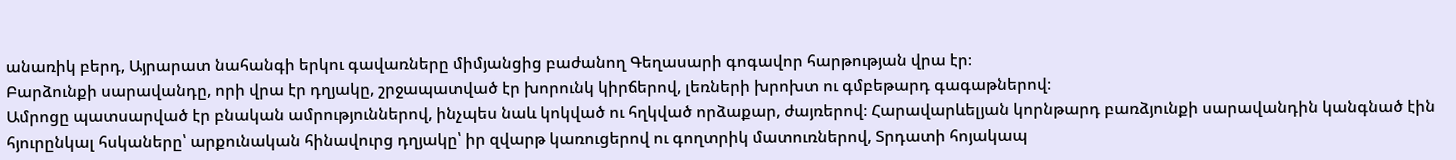անառիկ բերդ, Այրարատ նահանգի երկու գավառները միմյանցից բաժանող Գեղասարի գոգավոր հարթության վրա էր։
Բարձունքի սարավանդը, որի վրա էր դղյակը, շրջապատված էր խորունկ կիրճերով, լեռների խրոխտ ու գմբեթարդ գագաթներով։
Ամրոցը պատսարված էր բնական ամրություններով, ինչպես նաև կոկված ու հղկված որձաքար, ժայռերով։ Հարավարևելյան կորնթարդ բառձյունքի սարավանդին կանգնած էին հյուրընկալ հսկաները՝ արքունական հինավուրց դղյակը՝ իր զվարթ կառուցերով ու գողտրիկ մատուռներով, Տրդատի հոյակապ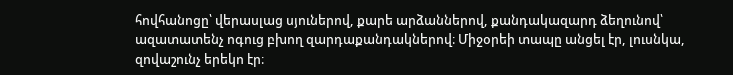հովհանոցը՝ վերասլաց սյուներով, քարե արձաններով, քանդակազարդ ձեղունով՝ ազատատենչ ոգուց բխող զարդաքանդակներով։ Միջօրեի տապը անցել էր, լուսնկա, զովաշունչ երեկո էր։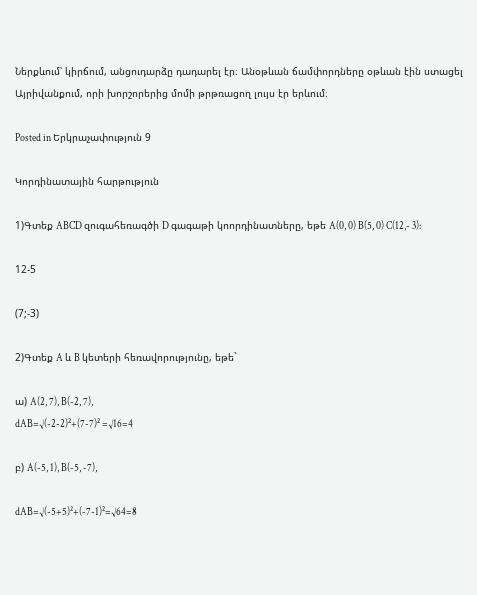Ներքևում՝ կիրճում, անցուդարձը դադարել էր։ Անօթևան ճամփորդները օթևան էին ստացել Այրիվանքում, որի խորշորերից մոմի թրթռացող լույս էր երևում։

Posted in Երկրաչափություն 9

Կորդինատային հարթություն

1)Գտեք ABCD զուգահեռագծի D գագաթի կոորդինատները, եթե A(0, 0) B(5, 0) C(12,- 3):

12-5

(7;-3)

2)Գտեք A և B կետերի հեռավորությունը, եթե`

ա) A(2, 7), B(-2, 7),
dAB=√(-2-2)²+(7-7)² =√16=4

բ) A(-5, 1), B(-5, -7),

dAB=√(-5+5)²+(-7-1)²=√64=8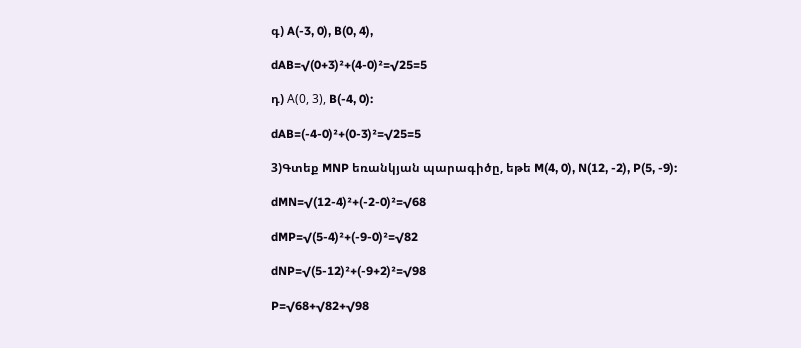գ) A(-3, 0), B(0, 4),

dAB=√(0+3)²+(4-0)²=√25=5

դ) Α(0, 3), B(-4, 0):

dAB=(-4-0)²+(0-3)²=√25=5

3)Գտեք MNP եռանկյան պարագիծը, եթե M(4, 0), N(12, -2), P(5, -9):

dMN=√(12-4)²+(-2-0)²=√68

dMP=√(5-4)²+(-9-0)²=√82

dNP=√(5-12)²+(-9+2)²=√98

P=√68+√82+√98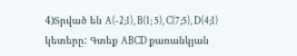4)Տրված են A(-2;1), B(1; 5), C(7;5), D(4;1) կետերը: Գտեք ABCD քառանկյան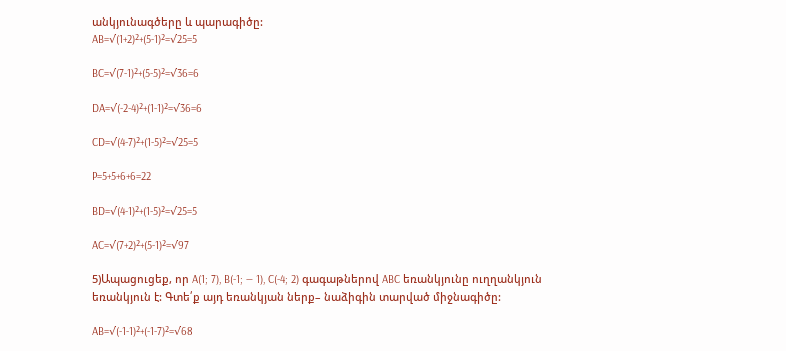անկյունագծերը և պարագիծը:
AB=√(1+2)²+(5-1)²=√25=5

BC=√(7-1)²+(5-5)²=√36=6

DA=√(-2-4)²+(1-1)²=√36=6

CD=√(4-7)²+(1-5)²=√25=5

P=5+5+6+6=22

BD=√(4-1)²+(1-5)²=√25=5

AC=√(7+2)²+(5-1)²=√97

5)Ապացուցեք, որ A(1; 7), B(-1; — 1), C(-4; 2) գագաթներով ABC եռանկյունը ուղղանկյուն եռանկյուն է: Գտե՛ք այդ եռանկյան ներք– նաձիգին տարված միջնագիծը:

AB=√(-1-1)²+(-1-7)²=√68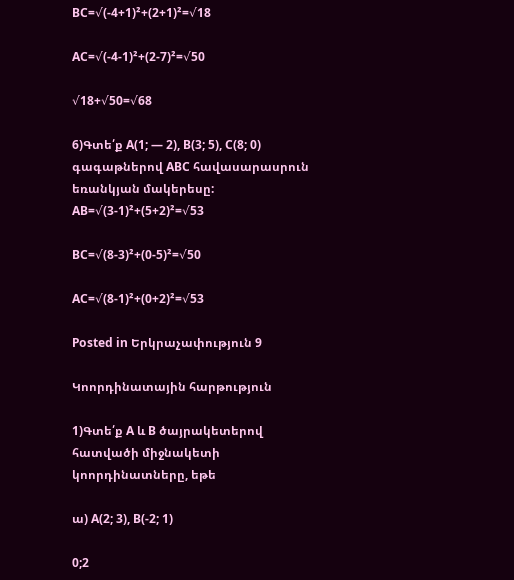BC=√(-4+1)²+(2+1)²=√18

AC=√(-4-1)²+(2-7)²=√50

√18+√50=√68

6)Գտե՛ք A(1; — 2), B(3; 5), C(8; 0) գագաթներով ABC հավասարասրուն եռանկյան մակերեսը:
AB=√(3-1)²+(5+2)²=√53

BC=√(8-3)²+(0-5)²=√50

AC=√(8-1)²+(0+2)²=√53

Posted in Երկրաչափություն 9

Կոորդինատային հարթություն

1)Գտե՛ք A և B ծայրակետերով հատվածի միջնակետի կոորդինատները, եթե

ա) A(2; 3), B(-2; 1)

0;2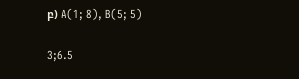բ) A(1; 8), B(5; 5)

3;6.5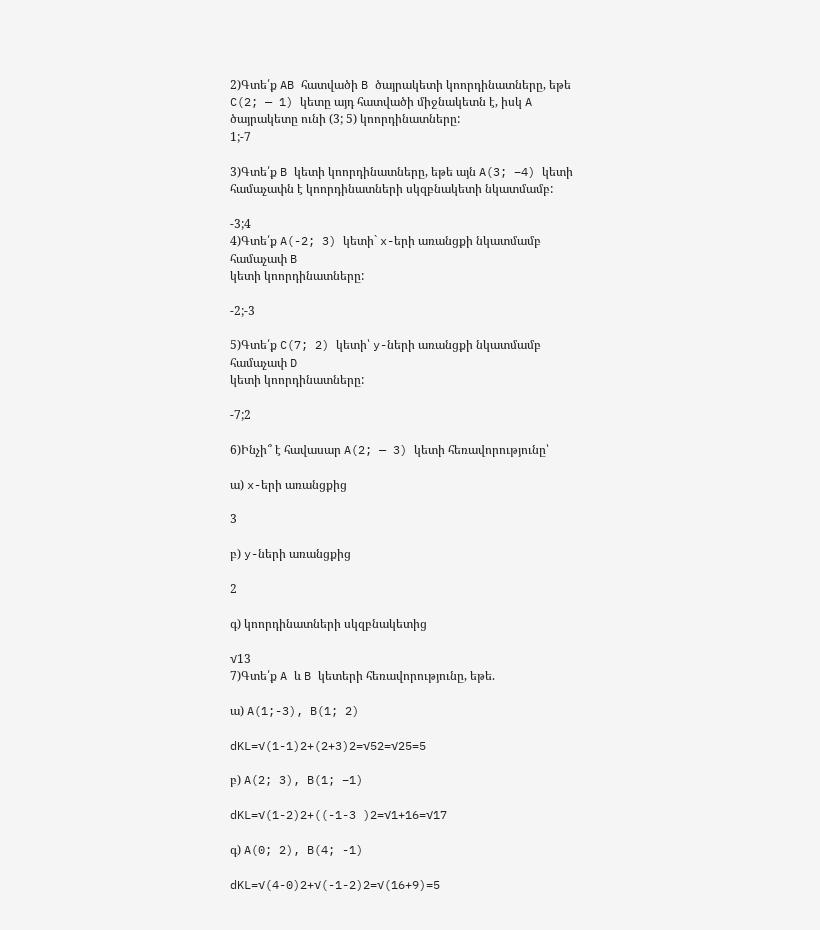2)Գտե՛ք AB հատվածի B ծայրակետի կոորդինատները, եթե C(2; — 1) կետը այդ հատվածի միջնակետն է, իսկ A ծայրակետը ունի (3; 5) կոորդինատները:
1;-7

3)Գտե՛ք B կետի կոորդինատները, եթե այն A(3; −4) կետի համաչափն է կոորդինատների սկզբնակետի նկատմամբ:

-3;4
4)Գտե՛ք A(-2; 3) կետի` x-երի առանցքի նկատմամբ համաչափ B
կետի կոորդինատները:

-2;-3

5)Գտե՛ք C(7; 2) կետի՝ y-ների առանցքի նկատմամբ համաչափ D
կետի կոորդինատները:

-7;2

6)Ինչի՞ է հավասար A(2; — 3) կետի հեռավորությունը՝

ա) x-երի առանցքից

3

բ) y-ների առանցքից

2

գ) կոորդինատների սկզբնակետից

√13
7)Գտե՛ք A և B կետերի հեռավորությունը, եթե.

ա) A(1;-3), B(1; 2)

dKL=√(1-1)2+(2+3)2=√52=√25=5

բ) A(2; 3), B(1; −1)

dKL=√(1-2)2+((-1-3 )2=√1+16=√17

գ) A(0; 2), B(4; -1)

dKL=√(4-0)2+√(-1-2)2=√(16+9)=5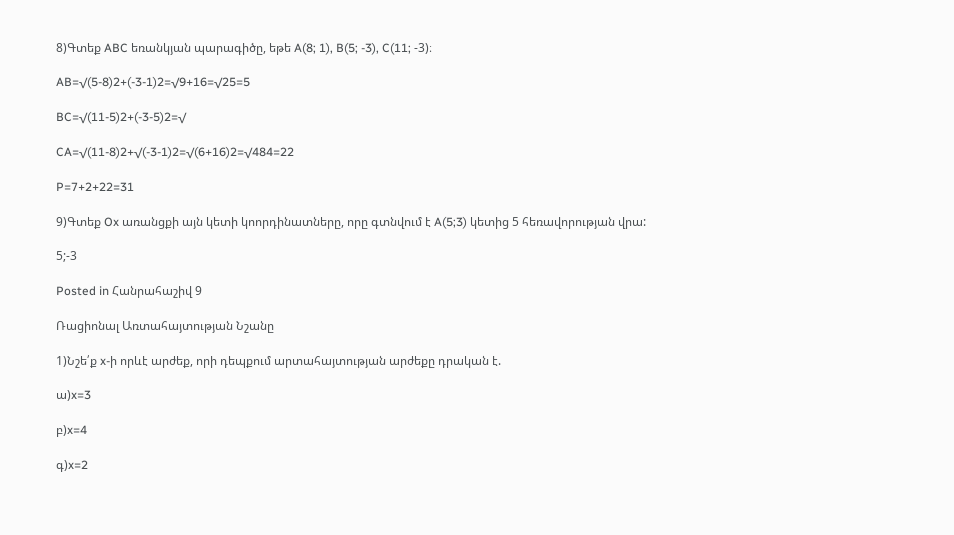8)Գտեք ABC եռանկյան պարագիծը, եթե A(8; 1), B(5; -3), C(11; -3)։

AB=√(5-8)2+(-3-1)2=√9+16=√25=5

BC=√(11-5)2+(-3-5)2=√

CA=√(11-8)2+√(-3-1)2=√(6+16)2=√484=22

P=7+2+22=31

9)Գտեք Ox առանցքի այն կետի կոորդինատները, որը գտնվում է A(5;3) կետից 5 հեռավորության վրա:

5;-3

Posted in Հանրահաշիվ 9

Ռացիոնալ Առտահայտության Նշանը

1)Նշե՛ք x-ի որևէ արժեք, որի դեպքում արտահայտության արժեքը դրական է.

ա)x=3

բ)x=4

գ)x=2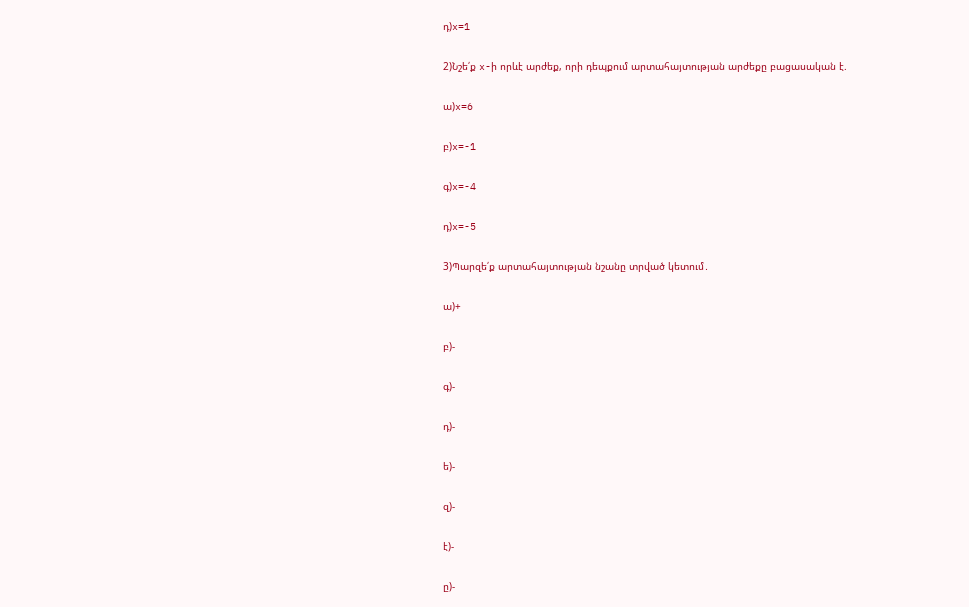դ)x=1

2)Նշե՛ք x-ի որևէ արժեք, որի դեպքում արտահայտության արժեքը բացասական է.

ա)x=6

բ)x=-1

գ)x=-4

դ)x=-5

3)Պարզե՛ք արտահայտության նշանը տրված կետում․

ա)+

բ)-

գ)-

դ)-

ե)-

զ)-

է)-

ը)-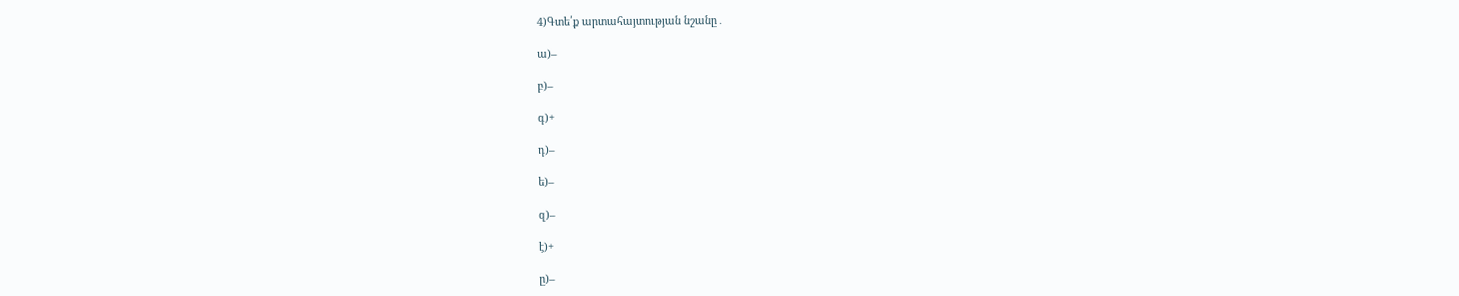4)Գտե՛ք արտահայտության նշանը․

ա)–

բ)–

գ)+

դ)–

ե)–

զ)–

է)+

ը)–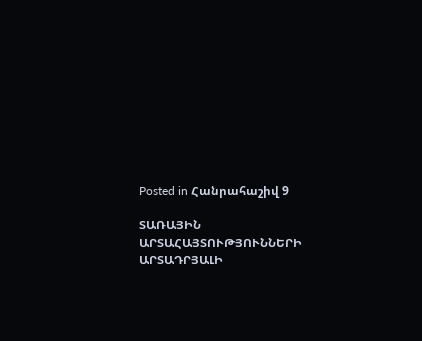Posted in Հանրահաշիվ 9

ՏԱՌԱՅԻՆ ԱՐՏԱՀԱՅՏՈՒԹՅՈՒՆՆԵՐԻ ԱՐՏԱԴՐՅԱԼԻ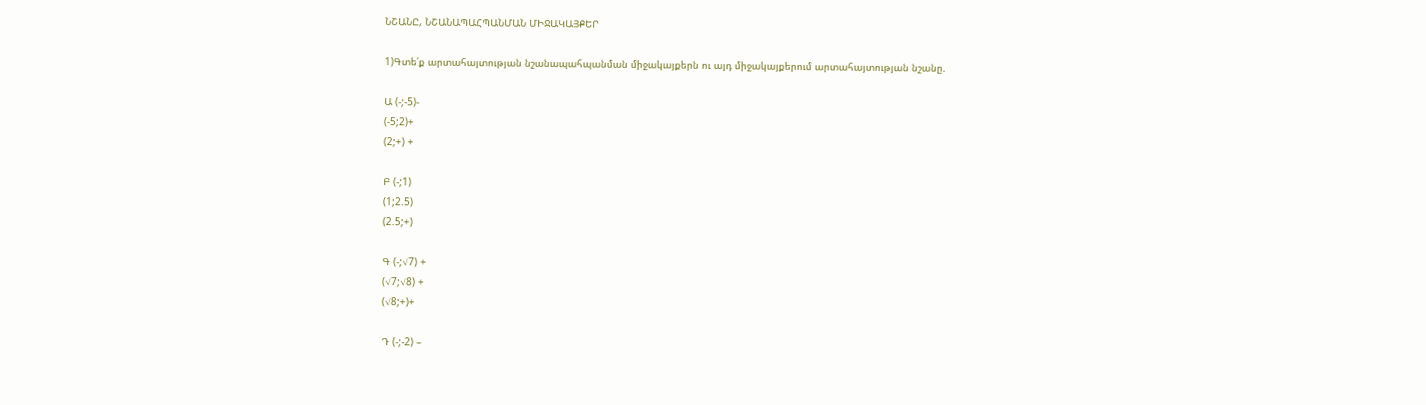ՆՇԱՆԸ, ՆՇԱՆԱՊԱՀՊԱՆՄԱՆ ՄԻՋԱԿԱՅՔԵՐ

1)Գտե՛ք արտահայտության նշանապահպանման միջակայքերն ու այդ միջակայքերում արտահայտության նշանը.

Ա (-;-5)-
(-5;2)+
(2;+) +

Բ (-;1)
(1;2.5)
(2.5;+)

Գ (-;√7) +
(√7;√8) +
(√8;+)+

Դ (-;-2) –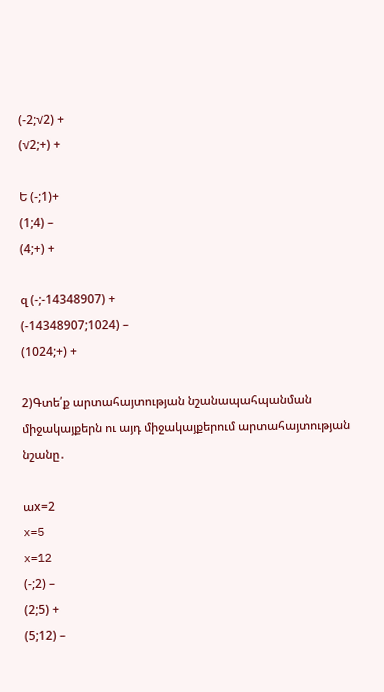(-2;√2) +
(√2;+) +

Ե (-;1)+
(1;4) –
(4;+) +

զ (-;-14348907) +
(-14348907;1024) –
(1024;+) +

2)Գտե՛ք արտահայտության նշանապահպանման միջակայքերն ու այդ միջակայքերում արտահայտության նշանը․

աx=2
x=5
x=12
(-;2) –
(2;5) +
(5;12) –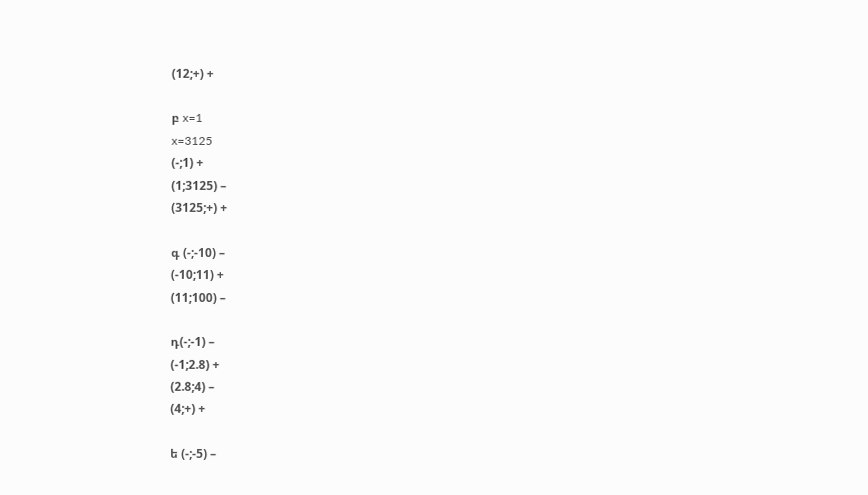(12;+) +

բ x=1
x=3125
(-;1) +
(1;3125) –
(3125;+) +

գ (-;-10) –
(-10;11) +
(11;100) –

դ(-;-1) –
(-1;2.8) +
(2.8;4) –
(4;+) +

ե (-;-5) –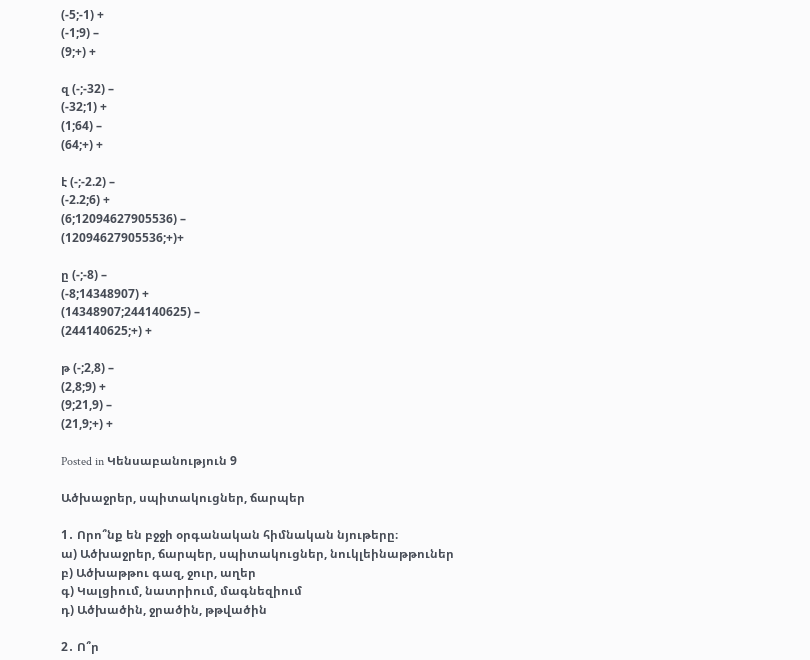(-5;-1) +
(-1;9) –
(9;+) +

զ (-;-32) –
(-32;1) +
(1;64) –
(64;+) +

է (-;-2.2) –
(-2.2;6) +
(6;12094627905536) –
(12094627905536;+)+

ը (-;-8) –
(-8;14348907) +
(14348907;244140625) –
(244140625;+) +

թ (-;2,8) –
(2,8;9) +
(9;21,9) –
(21,9;+) +

Posted in Կենսաբանություն 9

Ածխաջրեր, սպիտակուցներ, ճարպեր

1․ Որո՞նք են բջջի օրգանական հիմնական նյութերը։
ա) Ածխաջրեր, ճարպեր, սպիտակուցներ, նուկլեինաթթուներ
բ) Ածխաթթու գազ, ջուր, աղեր
գ) Կալցիում, նատրիում, մագնեզիում
դ) Ածխածին, ջրածին, թթվածին

2․ Ո՞ր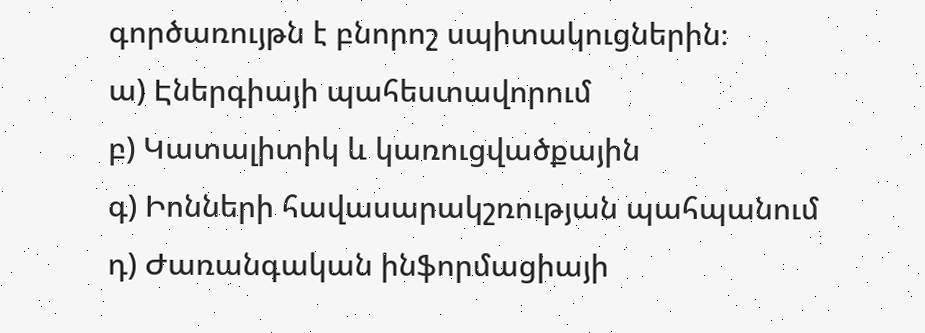գործառույթն է բնորոշ սպիտակուցներին։
ա) Էներգիայի պահեստավորում
բ) Կատալիտիկ և կառուցվածքային
գ) Իոնների հավասարակշռության պահպանում
դ) Ժառանգական ինֆորմացիայի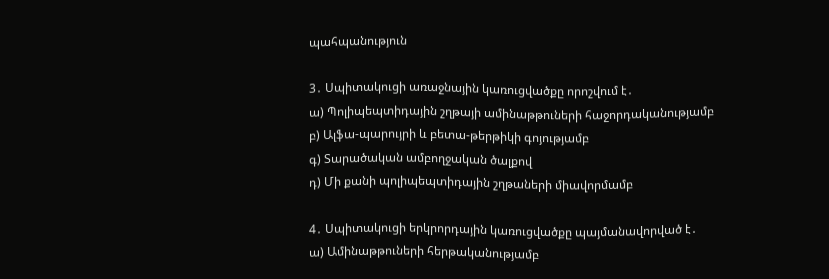պահպանություն

3․ Սպիտակուցի առաջնային կառուցվածքը որոշվում է․
ա) Պոլիպեպտիդային շղթայի ամինաթթուների հաջորդականությամբ
բ) Ալֆա-պարույրի և բետա-թերթիկի գոյությամբ
գ) Տարածական ամբողջական ծալքով
դ) Մի քանի պոլիպեպտիդային շղթաների միավորմամբ

4․ Սպիտակուցի երկրորդային կառուցվածքը պայմանավորված է․
ա) Ամինաթթուների հերթականությամբ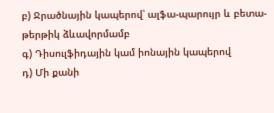բ) Ջրածնային կապերով՝ ալֆա-պարույր և բետա-թերթիկ ձևավորմամբ
գ) Դիսուլֆիդային կամ իոնային կապերով
դ) Մի քանի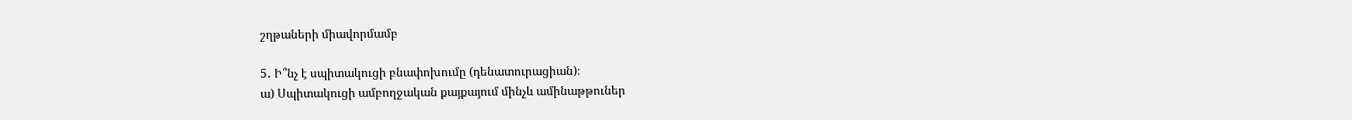շղթաների միավորմամբ

5․ Ի՞նչ է սպիտակուցի բնափոխումը (դենատուրացիան)։
ա) Սպիտակուցի ամբողջական քայքայում մինչև ամինաթթուներ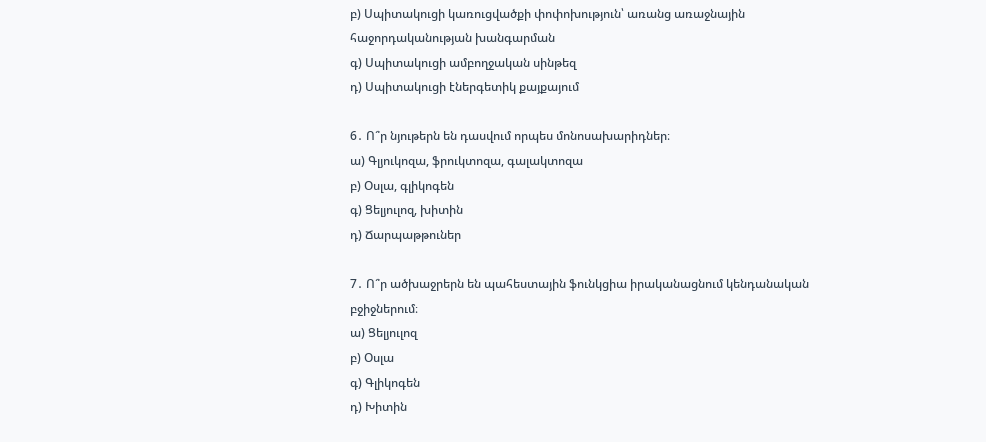բ) Սպիտակուցի կառուցվածքի փոփոխություն՝ առանց առաջնային հաջորդականության խանգարման
գ) Սպիտակուցի ամբողջական սինթեզ
դ) Սպիտակուցի էներգետիկ քայքայում

6․ Ո՞ր նյութերն են դասվում որպես մոնոսախարիդներ։
ա) Գլյուկոզա, ֆրուկտոզա, գալակտոզա
բ) Օսլա, գլիկոգեն
գ) Ցելյուլոզ, խիտին
դ) Ճարպաթթուներ

7․ Ո՞ր ածխաջրերն են պահեստային ֆունկցիա իրականացնում կենդանական բջիջներում։
ա) Ցելյուլոզ
բ) Օսլա
գ) Գլիկոգեն
դ) Խիտին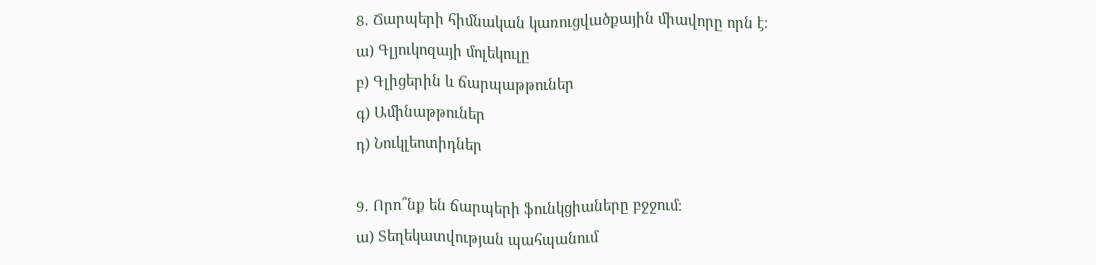8․ Ճարպերի հիմնական կառուցվածքային միավորը որն է։
ա) Գլյուկոզայի մոլեկուլը
բ) Գլիցերին և ճարպաթթուներ
գ) Ամինաթթուներ
դ) Նուկլեոտիդներ

9․ Որո՞նք են ճարպերի ֆունկցիաները բջջում։
ա) Տեղեկատվության պահպանում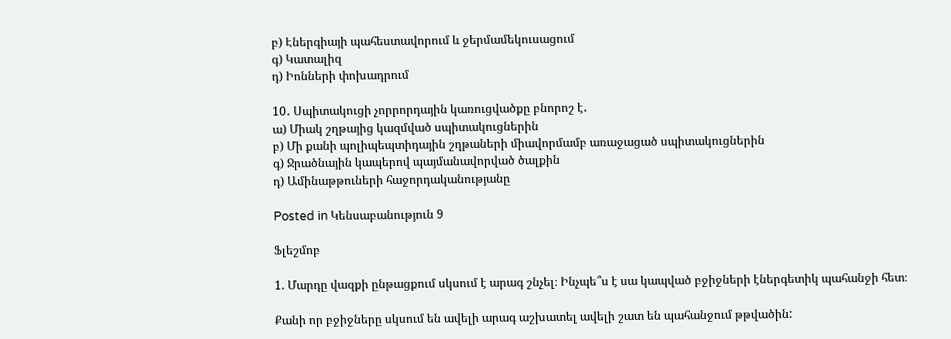բ) Էներգիայի պահեստավորում և ջերմամեկուսացում
գ) Կատալիզ
դ) Իոնների փոխադրում

10․ Սպիտակուցի չորրորդային կառուցվածքը բնորոշ է․
ա) Միակ շղթայից կազմված սպիտակուցներին
բ) Մի քանի պոլիպեպտիդային շղթաների միավորմամբ առաջացած սպիտակուցներին
գ) Ջրածնային կապերով պայմանավորված ծալքին
դ) Ամինաթթուների հաջորդականությանը

Posted in Կենսաբանություն 9

Ֆլեշմոբ

1. Մարդը վազքի ընթացքում սկսում է արագ շնչել։ Ինչպե՞ս է սա կապված բջիջների էներգետիկ պահանջի հետ։

Քանի որ բջիջները սկսում են ավելի արագ աշխատել ավելի շատ են պահանջում թթվածին: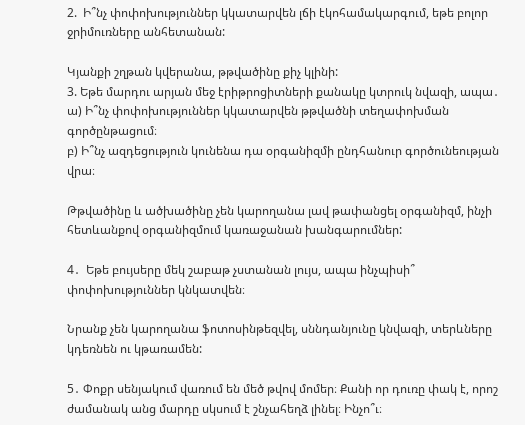2.  Ի՞նչ փոփոխություններ կկատարվեն լճի էկոհամակարգում, եթե բոլոր ջրիմուռները անհետանան:

Կյանքի շղթան կվերանա, թթվածինը քիչ կլինի:
3. Եթե մարդու արյան մեջ էրիթրոցիտների քանակը կտրուկ նվազի, ապա․
ա) Ի՞նչ փոփոխություններ կկատարվեն թթվածնի տեղափոխման գործընթացում։
բ) Ի՞նչ ազդեցություն կունենա դա օրգանիզմի ընդհանուր գործունեության վրա։

Թթվածինը և ածխածինը չեն կարողանա լավ թափանցել օրգանիզմ, ինչի հետևանքով օրգանիզմում կառաջանան խանգարումներ:

4․  Եթե բույսերը մեկ շաբաթ չստանան լույս, ապա ինչպիսի՞ փոփոխություններ կնկատվեն։

Նրանք չեն կարողանա ֆոտոսինթեզվել, սննդանյունը կնվազի, տերևները կդեռնեն ու կթառամեն:

5․ Փոքր սենյակում վառում են մեծ թվով մոմեր։ Քանի որ դուռը փակ է, որոշ ժամանակ անց մարդը սկսում է շնչահեղձ լինել։ Ինչո՞ւ։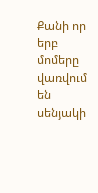Քանի որ երբ մոմերը վառվում են սենյակի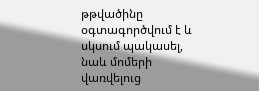թթվածինը օգտագործվում է և սկսում պակասել, նաև մոմերի վառվելուց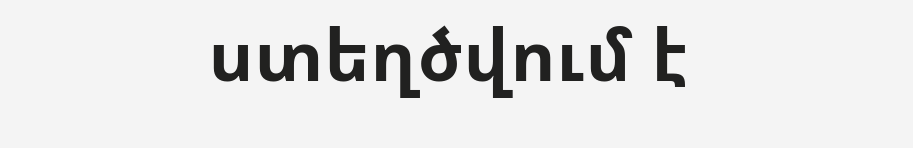ստեղծվում է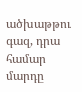ածխաթթու գազ, դրա համար մարդը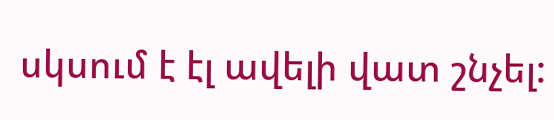սկսում է էլ ավելի վատ շնչել: